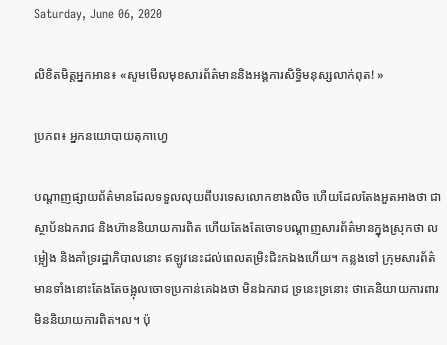Saturday, June 06, 2020

លិខិតមិត្តអ្នកអាន៖ «សូមមើលមុខសារព័ត៌មាននិងអង្គការសិទ្ធិមនុស្សលាក់ពុត! »

ប្រភព៖ អ្នកនយោបាយតុកាហ្វេ

បណ្តាញផ្សាយព័ត៌មានដែលទទួលលុយពីបរទេសលោកខាងលិច ហើយដែលតែងអួតអាងថា ជាស្ថាប័នឯករាជ និងហ៊ាននិយាយការពិត ហើយតែងតែចោទបណ្តាញសារព័ត៌មានក្នុងស្រុកថា លម្អៀង និងគាំទ្ររដ្ឋាភិបាលនោះ ឥឡូវនេះដល់ពេលតម្រិះជិះកឯងហើយ។ កន្លងទៅ ក្រុមសារព័ត៌មានទាំងនោះតែងតែចង្អុលចោទប្រកាន់គេឯងថា មិនឯករាជ ទ្រនេះទ្រនោះ ថាគេនិយាយការពារមិននិយាយការពិត។ល។ ប៉ុ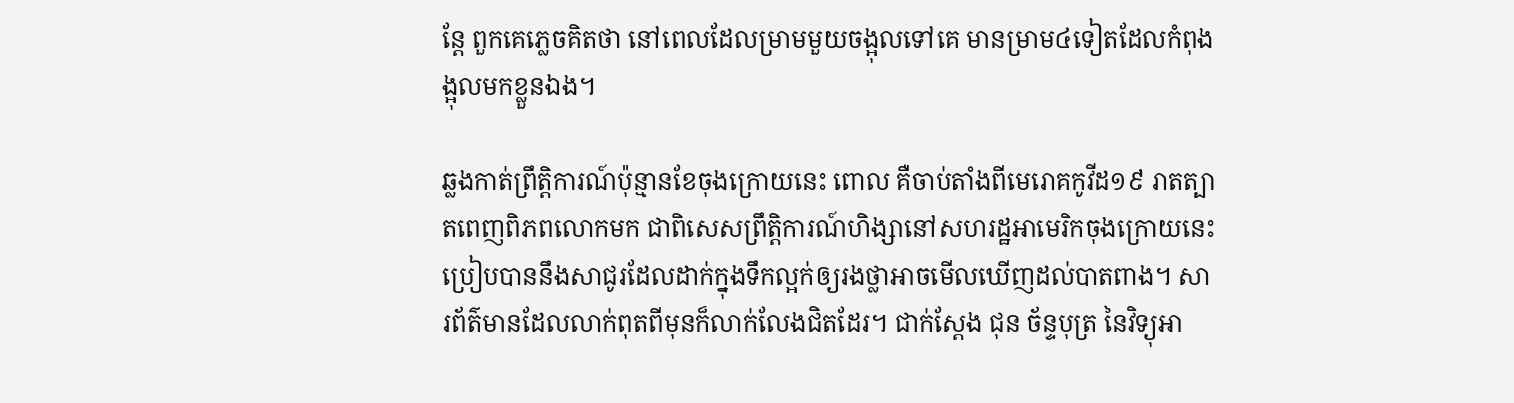ន្តែ ពួកគេភ្លេចគិតថា នៅពេលដែលម្រាមមួយចង្អុលទៅគេ មានម្រាម៤ទៀតដែលកំពុងង្អុលមកខ្លួនឯង។

ឆ្លងកាត់ព្រឹត្តិការណ៍ប៉ុន្មានខែចុងក្រោយនេះ ពោល គឺចាប់តាំងពីមេរោគកូវីដ១៩ រាតត្បាតពេញពិភពលោកមក ជាពិសេសព្រឹត្តិការណ៍ហិង្សានៅសហរដ្ឋអាមេរិកចុងក្រោយនេះ ប្រៀបបាននឹងសាជូរដែលដាក់ក្នុងទឹកល្អក់ឲ្យរងថ្លាអាចមើលឃើញដល់បាតពាង។ សារព័ត៌មានដែលលាក់ពុតពីមុនក៏លាក់លែងជិតដែរ។ ជាក់ស្តែង ជុន ច័ន្ទបុត្រ នៃវិទ្យុអា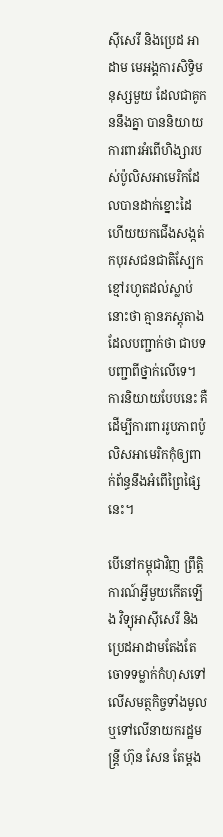ស៊ីសេរី និងប្រេដ អាដាម មេអង្គការសិទ្ធិមនុស្សមួយ ដែលជាគូកននឹងគ្នា បាននិយាយការពារអំពើហិង្សារបស់ប៉ូលិសអាមេរិកដែលបានដាក់ខ្នោះដៃ ហើយយកជើងសង្កត់កបុរសជនជាតិស្បែកខ្មៅរហូតដល់ស្លាប់នោះថា គ្មានភស្តុតាងដែលបញ្ជាក់ថា ជាបទបញ្ជាពីថ្នាក់លើទេ។ ការនិយាយបែបនេះ គឺដើម្បីការពាររូបភាពប៉ូលិសអាមេរិកកុំឲ្យពាក់ព័ន្ធនឹងអំពើព្រៃផ្សៃនេះ។

បើនៅកម្ពុជាវិញ ព្រឹត្តិការណ៍អ្វីមួយកើតឡើង វិទ្យុអាស៊ីសេរី និងប្រេដអាដាមតែងតែចោទទម្លាក់កំហុសទៅលើសមត្ថកិច្ចទាំងមូល ឬទៅលើនាយករដ្ឋមន្ត្រី ហ៊ុន សែន តែម្តង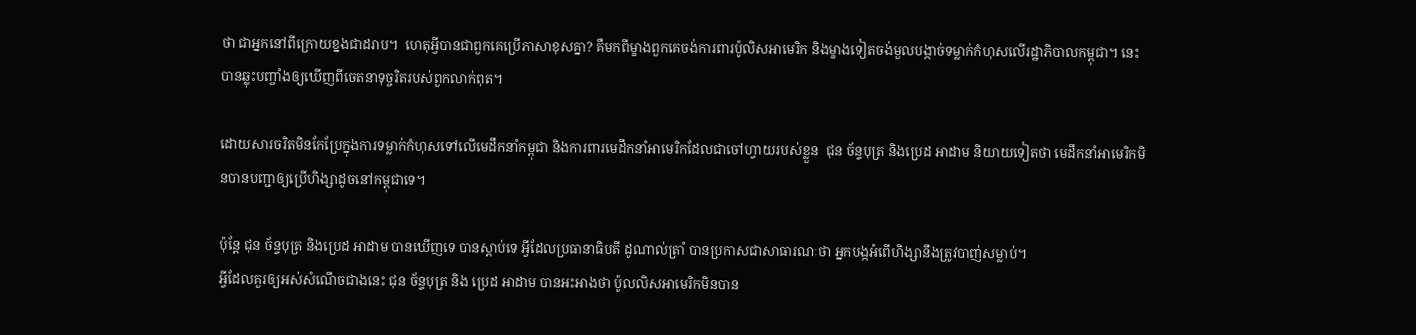ថា ជាអ្នកនៅពីក្រោយខ្នងជាដរាប។  ហេតុអ្វីបានជាពួកគេប្រើភាសាខុសគ្នា? គឺមកពីម្ខាងពួកគេចង់ការពារប៉ូលិសអាមេរិក និងម្ខាងទៀតចង់មួលបង្កាច់ទម្លាក់កំហុសលើរដ្ឋាភិបាលកម្ពុជា។ នេះបានឆ្លុះបញ្ចាំងឲ្យឃើញពីចេតនាទុច្ចរិតរបស់ពួកលាក់ពុត។

ដោយសារចរិតមិនកែប្រែក្នុងការទម្លាក់កំហុសទៅលើមេដឹកនាំកម្ពុជា និងការពារមេដឹកនាំអាមេរិកដែលជាចៅហ្វាយរបស់ខ្លួន  ជុន ច័ន្ទបុត្រ និងប្រេដ អាដាម និយាយទៀតថា មេដឹកនាំអាមេរិកមិនបានបញ្ជាឲ្យប្រើហិង្សាដូចនៅកម្ពុជាទេ។

ប៉ុន្តែ ជុន ច័ន្ទបុត្រ និងប្រេដ អាដាម បានឃើញទេ បានស្តាប់ទេ អ្វីដែលប្រធានាធិបតី ដូណាល់ត្រាំ បានប្រកាសជាសាធារណៈថា អ្នកបង្កអំពើហិង្សានឹងត្រូវបាញ់សម្លាប់។
អ្វីដែលគួរឲ្យអស់សំណើចជាងនេះ ជុន ច័ន្ទបុត្រ និង ប្រេដ អាដាម បានអះអាងថា ប៉ូលលិសអាមេរិកមិនបាន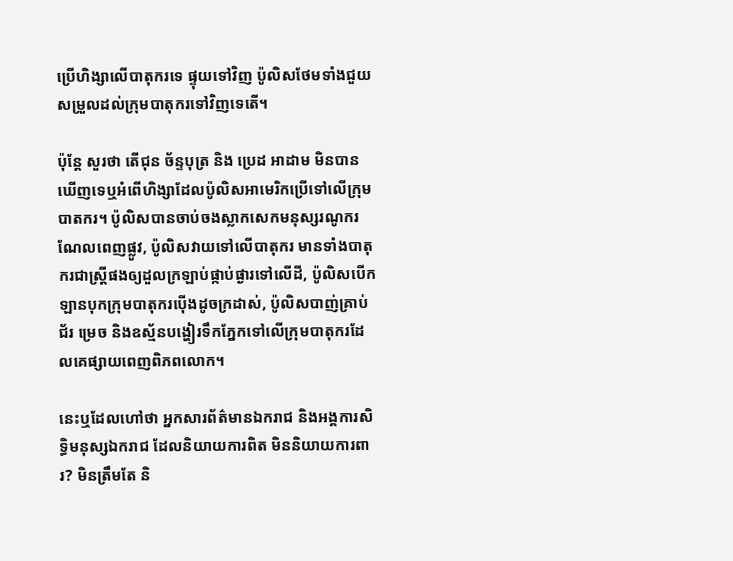ប្រើហិង្សាលើបាតុករទេ ផ្ទុយទៅវិញ ប៉ូលិសថែមទាំងជួយសម្រួលដល់ក្រុមបាតុករទៅវិញទេតើ។

ប៉ុន្តែ សួរថា តើជុន ច័ន្ទបុត្រ និង ប្រេដ អាដាម មិនបានឃើញទេឬអំពើហិង្សាដែលប៉ូលិសអាមេរិកប្រើទៅលើក្រុមបាតករ។ ប៉ូលិសបានចាប់ចងស្លាកសេកមនុស្សរណូករណែលពេញផ្លូវ, ប៉ូលិសវាយទៅលើបាតុករ មានទាំងបាតុករជាស្ត្រីផងឲ្យដួលក្រឡាប់ផ្កាប់ផ្ងារទៅលើដី, ប៉ូលិសបើកឡានបុកក្រុមបាតុករប៉ើងដូចក្រដាស់, ប៉ូលិសបាញ់គ្រាប់ជ័រ ម្រេច និងឧស្ម័នបង្ហៀរទឹកភ្នែកទៅលើក្រុមបាតុករដែលគេផ្សាយពេញពិភពលោក។

នេះឬដែលហៅថា អ្នកសារព័ត៌មានឯករាជ និងអង្គការសិទ្ធិមនុស្សឯករាជ ដែលនិយាយការពិត មិននិយាយការពារ? មិនត្រឹមតែ និ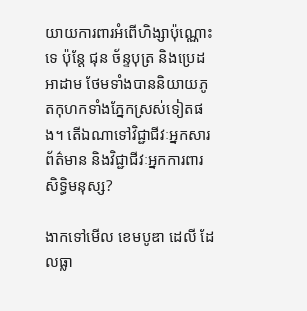យាយការពារអំពើហិង្សាប៉ុណ្ណោះទេ ប៉ុន្តែ ជុន ច័ន្ទបុត្រ និងប្រេដ អាដាម ថែមទាំងបាននិយាយភូតកុហកទាំងភ្នែកស្រស់ទៀតផង។ តើឯណាទៅវិជ្ជាជីវៈអ្នកសារព័ត៌មាន និងវិជ្ជាជីវៈអ្នកការពារសិទ្ធិមនុស្ស?

ងាកទៅមើល ខេមបូឌា ដេលី ដែលធ្លា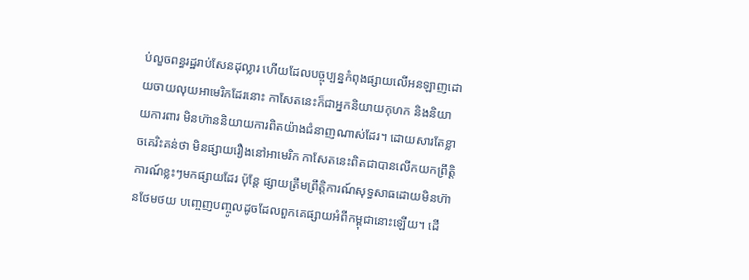ប់លួចពន្ធរដ្ឋរាប់សែនដុល្លារ ហើយដែលបច្ចុប្បន្នកំពុងផ្សាយលើអនឡាញដោយចាយលុយអាមេរិកដែរនោះ កាសែតនេះក៏ជាអ្នកនិយាយកុហក និងនិយាយការពារ មិនហ៊ាននិយាយការពិតយ៉ាងជំនាញណាស់ដែរ។ ដោយសារតែខ្លាចគេរិះគន់ថា មិនផ្សាយរឿងនៅអាមេរិក កាសែតនេះពិតជាបានលើកយកព្រឹត្តិការណ៍ខ្លះៗមកផ្សាយដែរ ប៉ុន្តែ ផ្សាយត្រឹមព្រឹត្តិការណ៍សុទ្ធសាធដោយមិនហ៊ានថែមថយ បញ្ចេញបញ្ចូលដូចដែលពួកគេផ្សាយអំពីកម្ពុជានោះឡើយ។ ដើ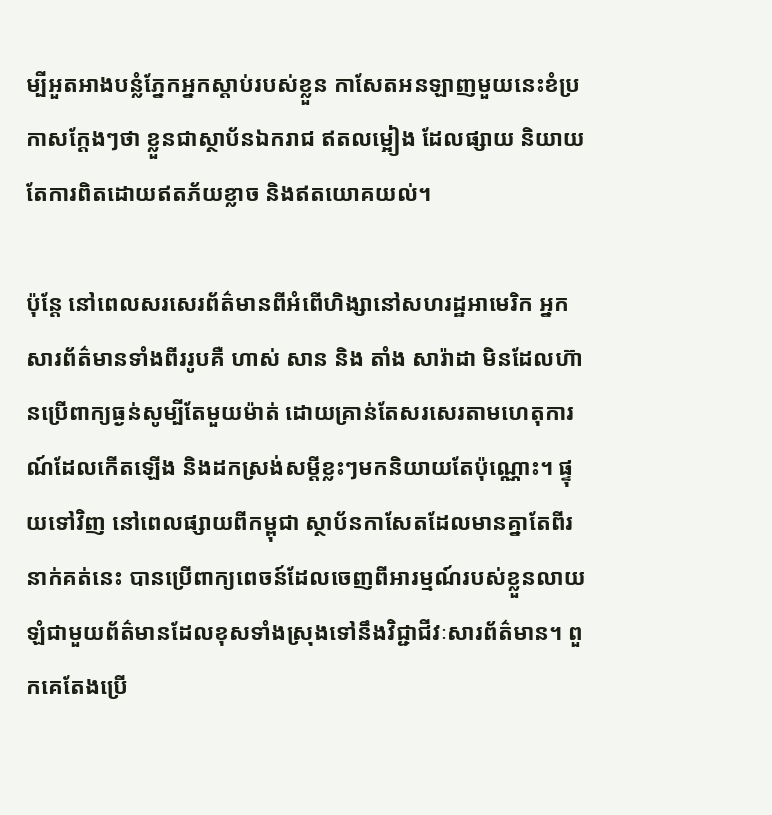ម្បីអួតអាងបន្លំភ្នែកអ្នកស្តាប់របស់ខ្លួន កាសែតអនឡាញមួយនេះខំប្រកាសក្តែងៗថា ខ្លួនជាស្ថាប័នឯករាជ ឥតលម្អៀង ដែលផ្សាយ និយាយតែការពិតដោយឥតភ័យខ្លាច និងឥតយោគយល់។

ប៉ុន្តែ នៅពេលសរសេរព័ត៌មានពីអំពើហិង្សានៅសហរដ្ឋអាមេរិក អ្នកសារព័ត៌មានទាំងពីររូបគឺ ហាស់ សាន និង តាំង សារ៉ាដា មិនដែលហ៊ានប្រើពាក្យធ្ងន់សូម្បីតែមួយម៉ាត់ ដោយគ្រាន់តែសរសេរតាមហេតុការណ៍ដែលកើតឡើង និងដកស្រង់សម្តីខ្លះៗមកនិយាយតែប៉ុណ្ណោះ។ ផ្ទុយទៅវិញ នៅពេលផ្សាយពីកម្ពុជា ស្ថាប័នកាសែតដែលមានគ្នាតែពីរនាក់គត់នេះ បានប្រើពាក្យពេចន៍ដែលចេញពីអារម្មណ៍របស់ខ្លួនលាយឡំជាមួយព័ត៌មានដែលខុសទាំងស្រុងទៅនឹងវិជ្ជាជីវៈសារព័ត៌មាន។ ពួកគេតែងប្រើ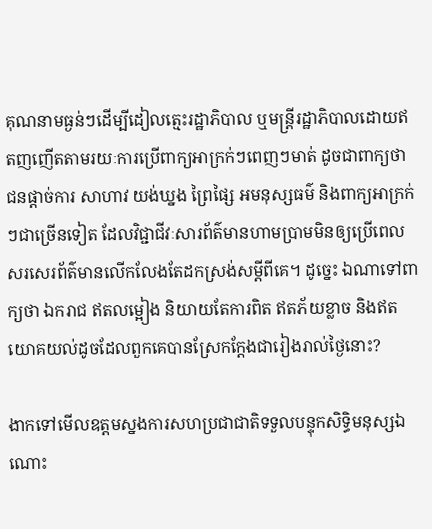គុណនាមធ្ងន់ៗដើម្បីដៀលត្មេះរដ្ឋាភិបាល ឬមន្ត្រីរដ្ឋាភិបាលដោយឥតញញើតតាមរយៈការប្រើពាក្យអាក្រក់ៗពេញៗមាត់ ដូចជាពាក្យថា ជនផ្តាច់ការ សាហាវ យង់ឃ្នង ព្រៃផ្សៃ អមនុស្សធម៌ និងពាក្យអាក្រក់ៗជាច្រើនទៀត ដែលវិជ្ជាជីវៈសារព័ត៌មានហាមប្រាមមិនឲ្យប្រើពេលសរសេរព័ត៌មានលើកលែងតែដកស្រង់សម្តីពីគេ។ ដូច្នេះ ឯណាទៅពាក្យថា ឯករាជ ឥតលម្អៀង និយាយតែការពិត ឥតភ័យខ្លាច និងឥតយោគយល់ដូចដែលពួកគេបានស្រែកក្តែងជារៀងរាល់ថ្ងៃនោះ?

ងាកទៅមើលឧត្តមស្នងការសហប្រជាជាតិទទួលបន្ទុកសិទ្ធិមនុស្សឯណោះ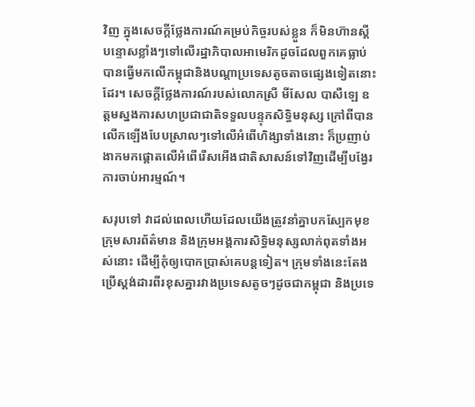វិញ ក្នុងសេចក្តីថ្លែងការណ៍គម្រប់កិច្ចរបស់ខ្លួន ក៏មិនហ៊ានស្តីបន្ទោសខ្លាំងៗទៅលើរដ្ឋាភិបាលអាមេរិកដូចដែលពួកគេធ្លាប់បានធ្វើមកលើកម្ពុជានិងបណ្តាប្រទេសតូចតាចផ្សេងទៀតនោះដែរ។ សេចក្តីថ្លែងការណ៍របស់លោកស្រី មីសែល បាសឺឡេ ឧត្តមស្នងការសហប្រជាជាតិទទួលបន្ទុកសិទ្ធិមនុស្ស ក្រៅពីបានលើកឡើងបែបស្រាលៗទៅលើអំពើហិង្សាទាំងនោះ ក៏ប្រញាប់ងាកមកផ្តោតលើអំពើរើសអើងជាតិសាសន៍ទៅវិញដើម្បីបង្វែរការចាប់អារម្មណ៍។

សរុបទៅ វាដល់ពេលហើយដែលយើងត្រូវនាំគ្នាបកស្បែកមុខក្រុមសារព័ត៌មាន និងក្រុមអង្គការសិទ្ធិមនុស្សលាក់ពុតទាំងអស់នោះ ដើម្បីកុំឲ្យបោកប្រាស់គេបន្តទៀត។ ក្រុមទាំងនេះតែងប្រើស្តង់ដារពីរខុសគ្នារវាងប្រទេសតូចៗដូចជាកម្ពុជា និងប្រទេ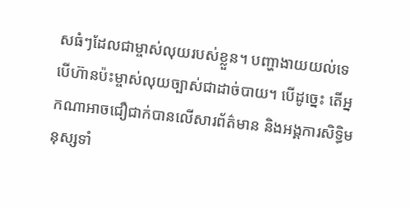សធំៗដែលជាម្ចាស់លុយរបស់ខ្លួន។ បញ្ហាងាយយល់ទេ បើហ៊ានប៉ះម្ចាស់លុយច្បាស់ជាដាច់បាយ។ បើដូច្នេះ តើអ្នកណាអាចជឿជាក់បានលើសារព័ត៌មាន និងអង្គការសិទ្ធិមនុស្សទាំ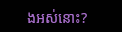ងអស់នោះ?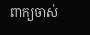ពាក្យចាស់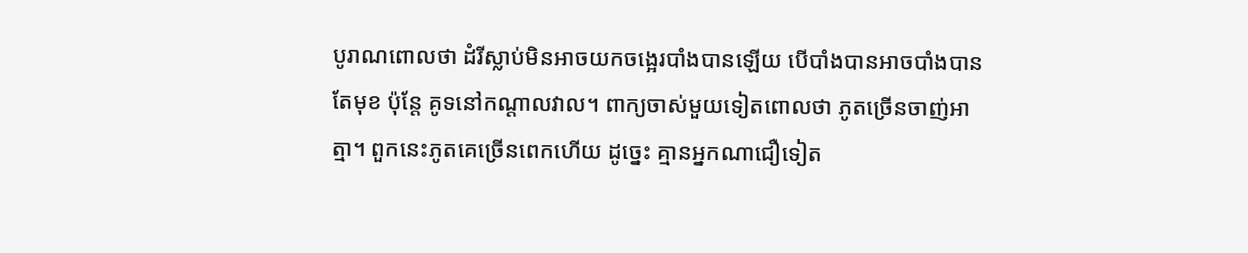បូរាណពោលថា ដំរីស្លាប់មិនអាចយកចង្អេរបាំងបានឡើយ បើបាំងបានអាចបាំងបានតែមុខ ប៉ុន្តែ គូទនៅកណ្តាលវាល។ ពាក្យចាស់មួយទៀតពោលថា ភូតច្រើនចាញ់អាត្មា។ ពួកនេះភូតគេច្រើនពេកហើយ ដូច្នេះ គ្មានអ្នកណាជឿទៀត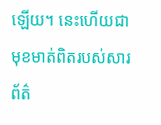ឡើយ។ នេះហើយជាមុខមាត់ពិតរបស់សារព័ត៌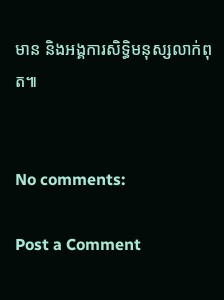មាន និងអង្គការសិទ្ធិមនុស្សលាក់ពុត៕


No comments:

Post a Comment